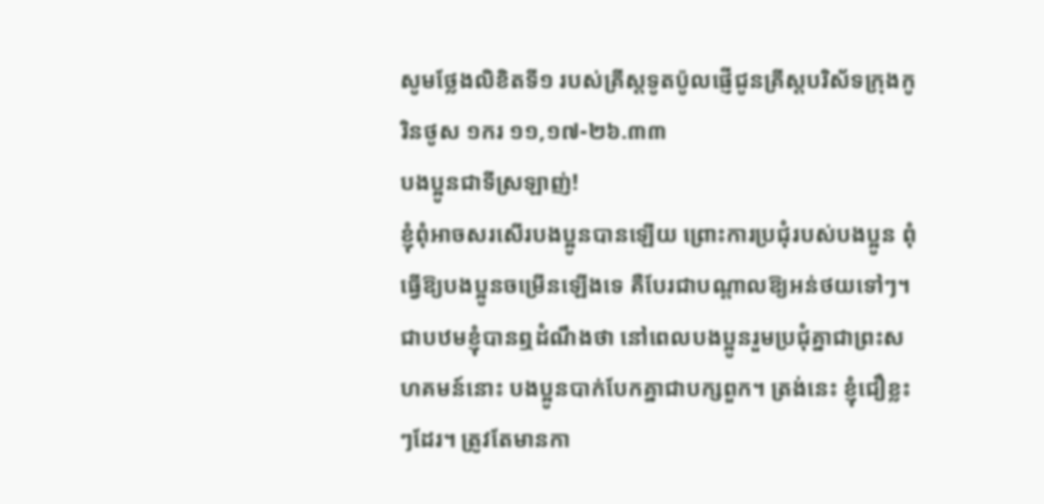សូមថ្លែងលិខិតទី១ របស់គ្រីស្ដទូតប៉ូលផ្ញើជូនគ្រីស្ដបរិស័ទក្រុងកូរិនថូស ១ករ ១១,១៧-២៦.៣៣
បងប្អូនជាទីស្រឡាញ់!
ខ្ញុំពុំអាចសរសើរបងប្អូនបានឡើយ ព្រោះការប្រជុំរបស់បងប្អូន ពុំធើ្វឱ្យបងប្អូនចម្រើនឡើងទេ គឺបែរជាបណ្ដាលឱ្យអន់ថយទៅៗ។ ជាបឋមខ្ញុំបានឮដំណឹងថា នៅពេលបងប្អូនរួមប្រជុំគ្នាជាព្រះសហគមន៍នោះ បងប្អូនបាក់បែកគ្នាជាបក្សពួក។ ត្រង់នេះ ខ្ញុំជឿខ្លះៗដែរ។ ត្រូវតែមានកា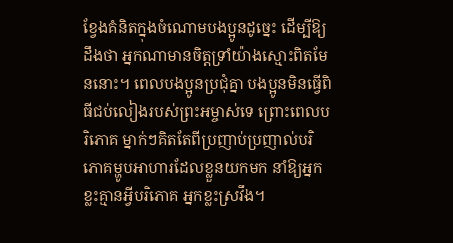ខ្វែងគំនិតក្នុងចំណោមបងប្អូនដូច្នេះ ដើម្បីឱ្យដឹងថា អ្នកណាមានចិត្តទ្រាំយ៉ាងស្មោះពិតមែននោះ។ ពេលបងប្អូនប្រជុំគ្នា បងប្អូនមិនធើ្វពិធីជប់លៀងរបស់ព្រះអម្ចាស់ទេ ព្រោះពេលបរិភោគ ម្នាក់ៗគិតតែពីប្រញាប់ប្រញាល់បរិភោគម្ហូបអាហារដែលខ្លួនយកមក នាំឱ្យអ្នកខ្លះគ្មានអ្វីបរិភោគ អ្នកខ្លះស្រវឹង។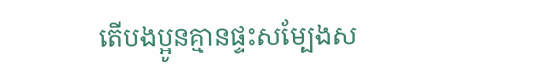តើបងប្អូនគ្មានផ្ទះសម្បែងស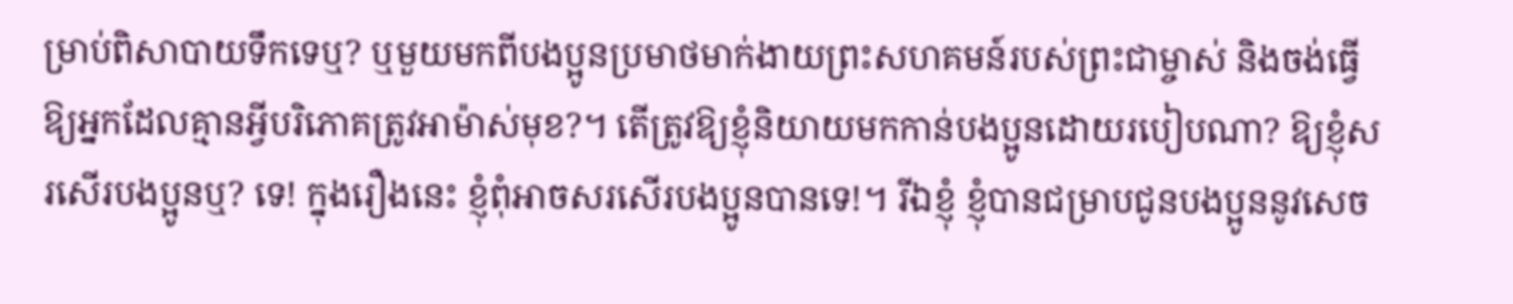ម្រាប់ពិសាបាយទឹកទេឬ? ឬមួយមកពីបងប្អូនប្រមាថមាក់ងាយព្រះសហគមន៍របស់ព្រះជាម្ចាស់ និងចង់ធើ្វឱ្យអ្នកដែលគ្មានអ្វីបរិភោគត្រូវអាម៉ាស់មុខ?។ តើត្រូវឱ្យខ្ញុំនិយាយមកកាន់បងប្អូនដោយរបៀបណា? ឱ្យខ្ញុំសរសើរបងប្អូនឬ? ទេ! ក្នុងរឿងនេះ ខ្ញុំពុំអាចសរសើរបងប្អូនបានទេ!។ រីឯខ្ញុំ ខ្ញុំបានជម្រាបជូនបងប្អូននូវសេច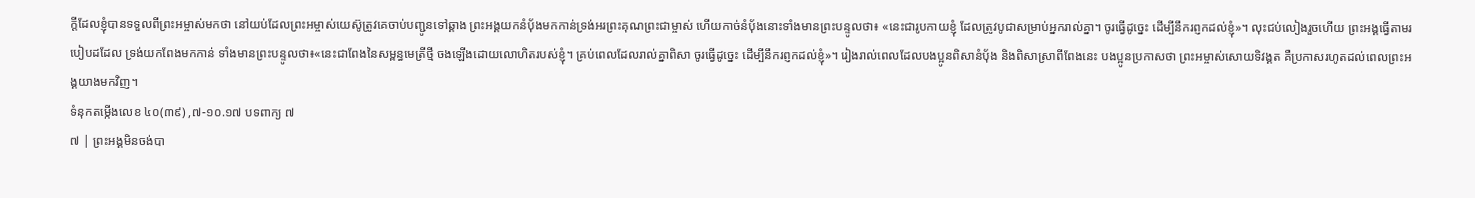ក្ដីដែលខ្ញុំបានទទួលពីព្រះអម្ចាស់មកថា នៅយប់ដែលព្រះអម្ចាស់យេស៊ូត្រូវគេចាប់បញ្ជូនទៅឆ្គាង ព្រះអង្គយកនំប័ុងមកកាន់ទ្រង់អរព្រះគុណព្រះជាម្ចាស់ ហើយកាច់នំប័ុងនោះទាំងមានព្រះបន្ទូលថា៖ «នេះជារូបកាយខ្ញុំ ដែលត្រូវបូជាសម្រាប់អ្នករាល់គ្នា។ ចូរធើ្វដូច្នេះ ដើម្បីនឹករព្ញកដល់ខ្ញុំ»។ លុះជប់លៀងរួចហើយ ព្រះអង្គធើ្វតាមរបៀបដដែល ទ្រង់យកពែងមកកាន់ ទាំងមានព្រះបន្ទូលថា៖«នេះជាពែងនៃសម្ពន្ធមេត្រីថ្មី ចងឡើងដោយលោហិតរបស់ខ្ញុំ។ គ្រប់ពេលដែលរាល់គ្នាពិសា ចូរធើ្វដូច្នេះ ដើម្បីនឹករព្ញកដល់ខ្ញុំ»។ រៀងរាល់ពេលដែលបងប្អូនពិសានំប័ុង និងពិសាស្រាពីពែងនេះ បងប្អូនប្រកាសថា ព្រះអម្ចាស់សោយទិវង្គត គឺប្រកាសរហូតដល់ពេលព្រះអង្គយាងមកវិញ។
ទំនុកតម្កើងលេខ ៤០(៣៩) ,៧-១០.១៧ បទពាក្យ ៧
៧ | ព្រះអង្គមិនចង់បា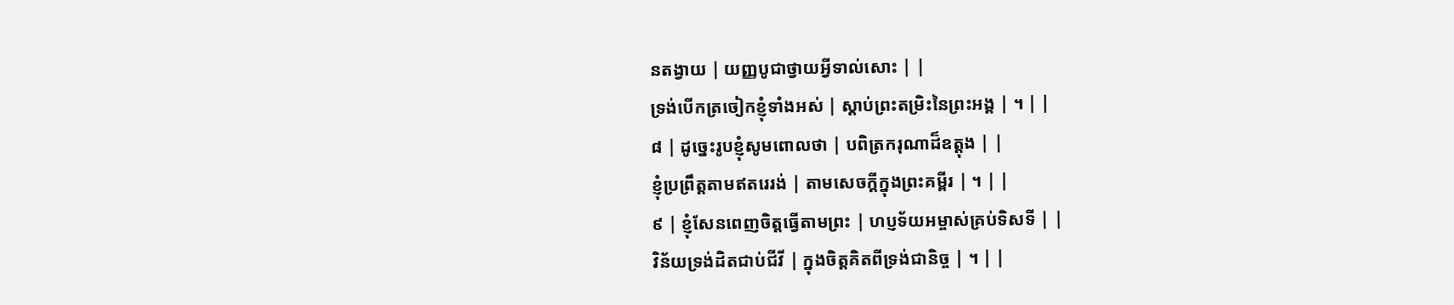នតង្វាយ | យញ្ញបូជាថ្វាយអ្វីទាល់សោះ | |
ទ្រង់បើកត្រចៀកខ្ញុំទាំងអស់ | ស្ដាប់ព្រះតម្រិះនៃព្រះអង្គ | ។ | |
៨ | ដូច្នេះរូបខ្ញុំសូមពោលថា | បពិត្រករុណាដ៏ឧត្តុង | |
ខ្ញុំប្រព្រឹត្តតាមឥតរេរង់ | តាមសេចក្ដីក្នុងព្រះគម្ពីរ | ។ | |
៩ | ខ្ញុំសែនពេញចិត្តធើ្វតាមព្រះ | ហប្ញទ័យអម្ចាស់គ្រប់ទិសទី | |
វិន័យទ្រង់ដិតជាប់ជីវី | ក្នុងចិត្តគិតពីទ្រង់ជានិច្ច | ។ | |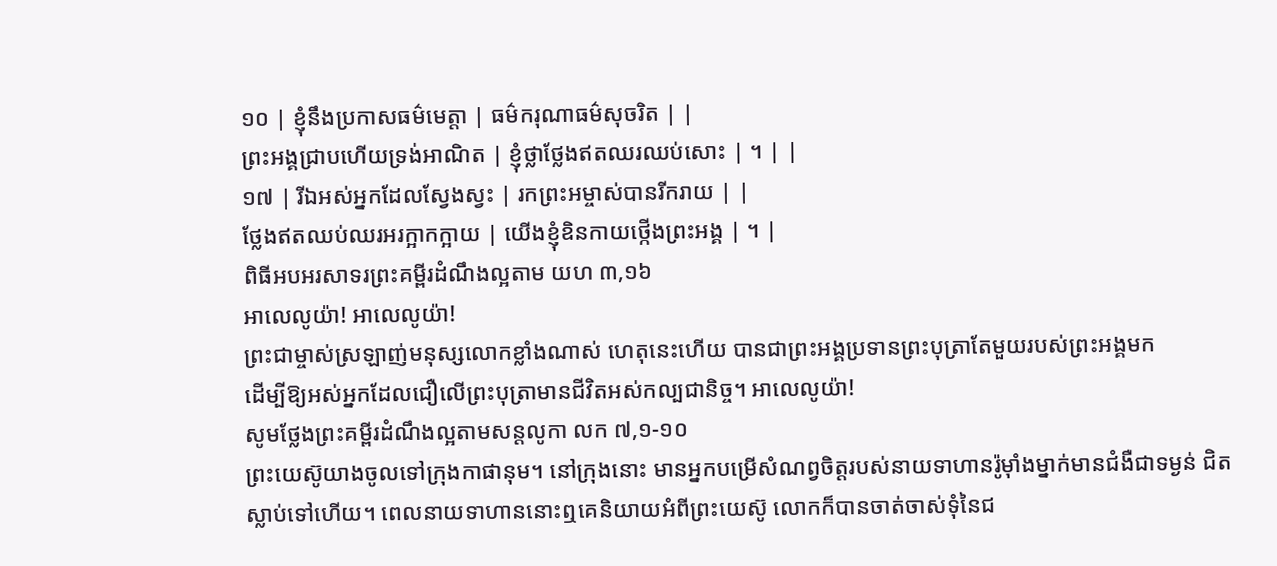១០ | ខ្ញុំនឹងប្រកាសធម៌មេត្តា | ធម៌ករុណាធម៌សុចរិត | |
ព្រះអង្គជ្រាបហើយទ្រង់អាណិត | ខ្ញុំថ្លាថ្លែងឥតឈរឈប់សោះ | ។ | |
១៧ | រីឯអស់អ្នកដែលស្វែងស្វះ | រកព្រះអម្ចាស់បានរីករាយ | |
ថ្លែងឥតឈប់ឈរអរក្អាកក្អាយ | យើងខ្ញុំឧិនកាយថ្កើងព្រះអង្គ | ។ |
ពិធីអបអរសាទរព្រះគម្ពីរដំណឹងល្អតាម យហ ៣,១៦
អាលេលូយ៉ា! អាលេលូយ៉ា!
ព្រះជាម្ចាស់ស្រឡាញ់មនុស្សលោកខ្លាំងណាស់ ហេតុនេះហើយ បានជាព្រះអង្គប្រទានព្រះបុត្រាតែមួយរបស់ព្រះអង្គមក
ដើម្បីឱ្យអស់អ្នកដែលជឿលើព្រះបុត្រាមានជីវិតអស់កល្បជានិច្ច។ អាលេលូយ៉ា!
សូមថ្លែងព្រះគម្ពីរដំណឹងល្អតាមសន្តលូកា លក ៧,១-១០
ព្រះយេស៊ូយាងចូលទៅក្រុងកាផានុម។ នៅក្រុងនោះ មានអ្នកបម្រើសំណព្វចិត្តរបស់នាយទាហានរ៉ូម៉ាំងម្នាក់មានជំងឺជាទម្ងន់ ជិតស្លាប់ទៅហើយ។ ពេលនាយទាហាននោះឮគេនិយាយអំពីព្រះយេស៊ូ លោកក៏បានចាត់ចាស់ទុំនៃជ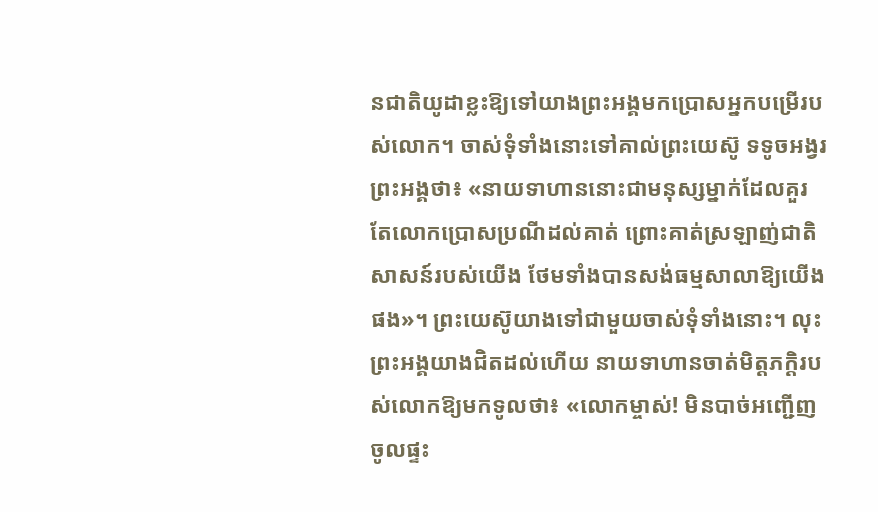នជាតិយូដាខ្លះឱ្យទៅយាងព្រះអង្គមកប្រោសអ្នកបម្រើរបស់លោក។ ចាស់ទុំទាំងនោះទៅគាល់ព្រះយេស៊ូ ទទូចអង្វរព្រះអង្គថា៖ «នាយទាហាននោះជាមនុស្សម្នាក់ដែលគួរតែលោកប្រោសប្រណីដល់គាត់ ព្រោះគាត់ស្រឡាញ់ជាតិសាសន៍របស់យើង ថែមទាំងបានសង់ធម្មសាលាឱ្យយើងផង»។ ព្រះយេស៊ូយាងទៅជាមួយចាស់ទុំទាំងនោះ។ លុះព្រះអង្គយាងជិតដល់ហើយ នាយទាហានចាត់មិត្តភក្ដិរបស់លោកឱ្យមកទូលថា៖ «លោកម្ចាស់! មិនបាច់អញ្ជើញចូលផ្ទះ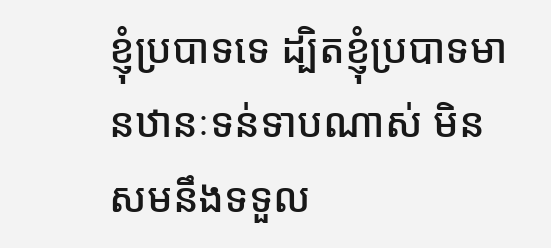ខ្ញុំប្របាទទេ ដ្បិតខ្ញុំប្របាទមានឋានៈទន់ទាបណាស់ មិនសមនឹងទទួល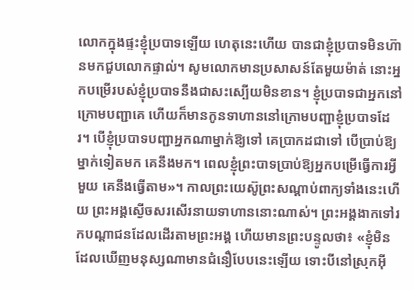លោកក្នុងផ្ទះខ្ញុំប្របាទឡើយ ហេតុនេះហើយ បានជាខ្ញុំប្របាទមិនហ៊ានមកជួបលោកផ្ទាល់។ សូមលោកមានប្រសាសន៍តែមួយម៉ាត់ នោះអ្នកបម្រើរបស់ខ្ញុំប្របាទនឹងជាសះស្បើយមិនខាន។ ខ្ញុំប្របាទជាអ្នកនៅក្រោមបញ្ជាគេ ហើយក៏មានកូនទាហាននៅក្រោមបញ្ជាខ្ញុំប្របាទដែរ។ បើខ្ញុំប្របាទបញ្ជាអ្នកណាម្នាក់ឱ្យទៅ គេប្រាកដជាទៅ បើប្រាប់ឱ្យម្នាក់ទៀតមក គេនឹងមក។ ពេលខ្ញុំព្រះបាទប្រាប់ឱ្យអ្នកបម្រើធើ្វការអ្វីមួយ គេនឹងធើ្វតាម»។ កាលព្រះយេស៊ូព្រះសណ្ដាប់ពាក្យទាំងនេះហើយ ព្រះអង្គស្ងើចសរសើរនាយទាហាននោះណាស់។ ព្រះអង្គងាកទៅរកបណ្ដាជនដែលដើរតាមព្រះអង្គ ហើយមានព្រះបន្ទូលថា៖ «ខ្ញុំមិនដែលឃើញមនុស្សណាមានជំនឿបែបនេះឡើយ ទោះបីនៅស្រុកអ៊ី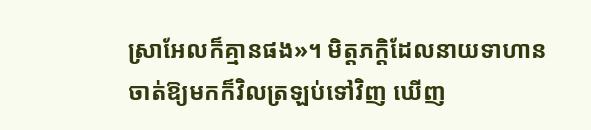ស្រាអែលក៏គ្មានផង»។ មិត្តភក្ដិដែលនាយទាហានចាត់ឱ្យមកក៏វិលត្រឡប់ទៅវិញ ឃើញ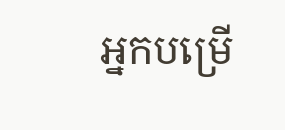អ្នកបម្រើ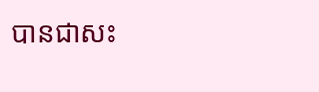បានជាសះ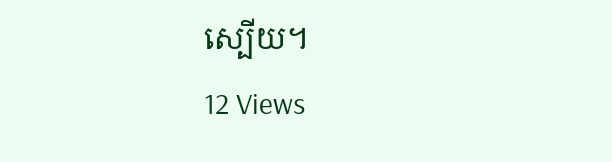ស្បើយ។
12 Views